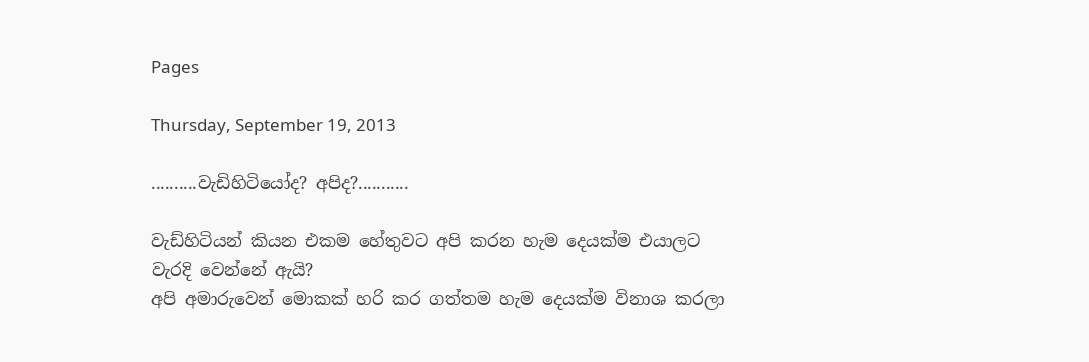Pages

Thursday, September 19, 2013

..........වැඩිහිටියෝද? අපිද?...........

වැඩ්හිටියන් කියන එකම හේතුවට අපි කරන හැම දෙයක්ම එයාලට වැරදි වෙන්නේ ඇයි?
අපි අමාරුවෙන් මොකක් හරි කර ගත්තම හැම දෙයක්ම විනාශ කරලා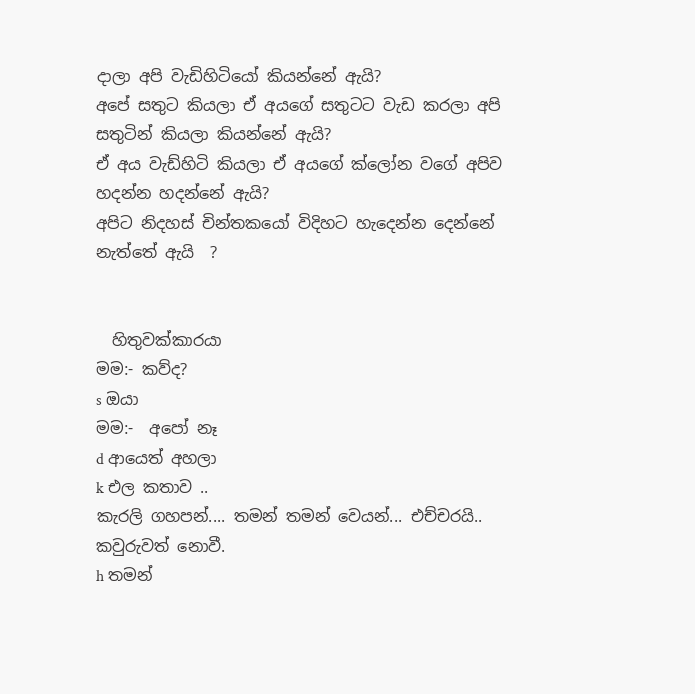දාලා අපි වැඩිහිටියෝ කියන්නේ ඇයි?
අපේ සතුට කියලා ඒ අයගේ සතුටට වැඩ කරලා අපි සතුටින් කියලා කියන්නේ ඇයි?
ඒ අය වැඩ්හිටි කියලා ඒ අයගේ ක්ලෝන වගේ අපිව හදන්න හදන්නේ ඇයි?
අපිට නිදහස් චින්තකයෝ විදිහට හැදෙන්න දෙන්නේ නැත්තේ ඇයි  ?


  හිතුවක්කාරයා
මම:- කව්ද?
s ඔයා
මම:-  අපෝ නෑ
d ආයෙත් අහලා
k එල කතාව ..
කැරලි ගහපන්.... තමන් තමන් වෙයන්... එච්චරයි.. කවුරුවත් නොවී.
h තමන්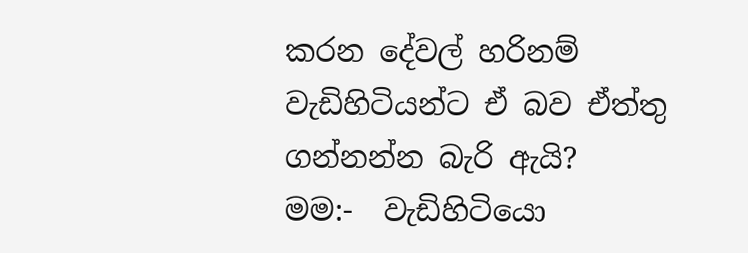කරන දේවල් හරිනම් වැඩිහිටියන්ට ඒ බව ඒත්තු ගන්නන්න බැරි ඇයි?
මම:-  වැඩිහිටියො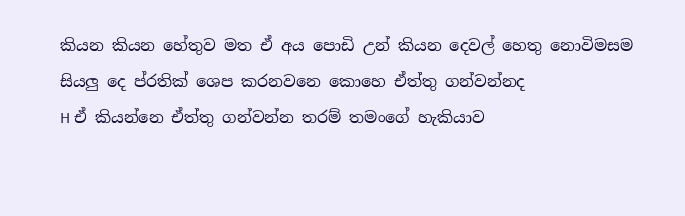කියන කියන හේතුව මත ඒ අය පොඩි උන් කියන දෙවල් හෙතු නොවිමසම සියලු දෙ ප්රතික් ශෙප කරනවනෙ කොහෙ ඒත්තු ගන්වන්නද
H ඒ කියන්නෙ ඒත්තු ගන්වන්න තරම් තමංගේ හැකියාව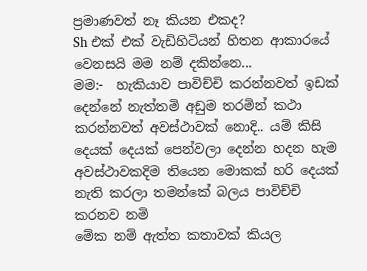ප්‍රමාණවත් නෑ කියන එකද?
Sh එක් එක් වැඩිහිටියන් හිතන ආකාරයේ වෙනසයි මම නම් දකින්නෙ...
මම:-  හැකියාව පාවිච්චි කරන්නවත් ඉඩක් දෙන්නේ නැත්තමි අඩුම තරමින් කථා කරන්නවත් අවස්ථාවක් නොදි.. යම් කිසි දෙයක් දෙයක් පෙන්වලා දෙන්න හදන හැම අවස්ථාවකදිම තියෙන මොකක් හරි දෙයක් නැති කරලා තමන්කේ බලය පාවිච්චි කරනව නමි
මේක නම් ඇත්ත කතාවක් කියල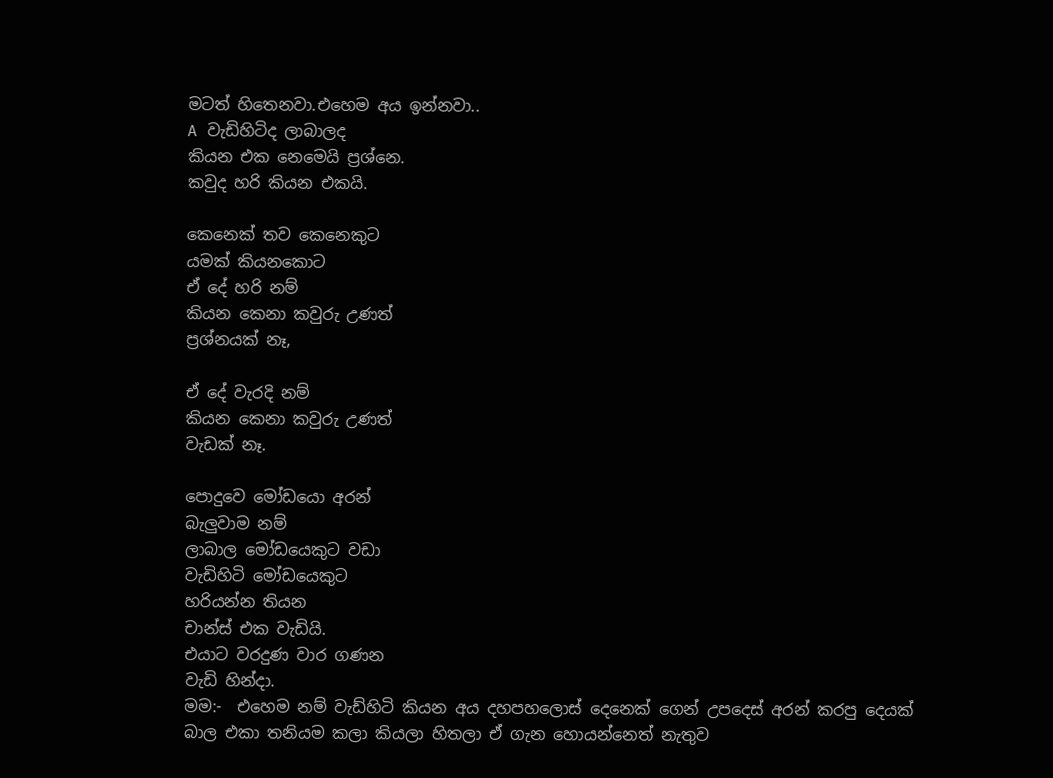මටත් හිතෙනවා.එහෙම අය ඉන්නවා..
A වැඩිහිටිද ලාබාලද
කියන එක නෙමෙයි ප්‍රශ්නෙ.
කවුද හරි කියන එකයි.

කෙනෙක් තව කෙනෙකුට
යමක් කියනකොට
ඒ දේ හරි නම්
කියන කෙනා කවුරු උණත්
ප්‍රශ්නයක් නෑ,

ඒ දේ වැරදි නම්
කියන කෙනා කවුරු උණත්
වැඩක් නෑ.

පොදුවෙ මෝඩයො අරන්
බැලුවාම නම්
ලාබාල මෝඩයෙකුට වඩා
වැඩිහිටි මෝඩයෙකුට
හරියන්න තියන
චාන්ස් එක වැඩියි.
එයාට වරදුණ වාර ගණන
වැඩි හින්දා.
මම:-  එහෙම නම් වැඩ්හිටි කියන අය දහපහලොස් දෙනෙක් ගෙන් උපදෙස් අරන් කරපු දෙයක්
බාල එකා තනියම කලා කියලා හිතලා ඒ ගැන හොයන්නෙත් නැතුව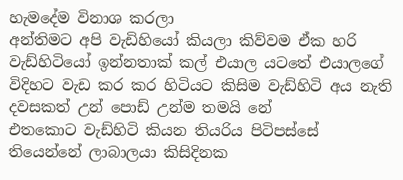හැමදේම විනාශ කරලා
අන්තිමට අපි වැඩිහියෝ කියලා කිව්වම ඒක හරි
වැඩ්හිටියෝ ඉන්නතාක් කල් එයාල යටතේ එයාලගේ විදිහට වැඩ කර කර හිටියට කිසිම වැඩ්හිටි අය නැති දවසකත් උන් පොඩ් උන්ම තමයි නේ
එතකොට වැඩ්හිටි කියන තියරිය පිටිපස්සේ තියෙන්නේ ලාබාලයා කිසිදිනක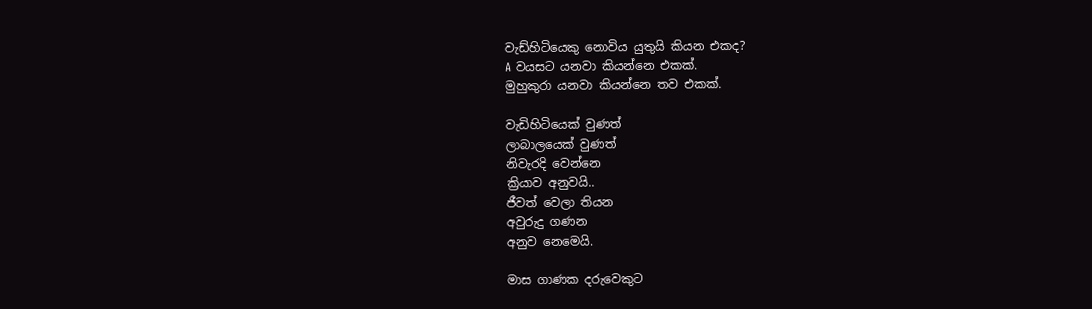වැඩ්හිටියෙකු නොවිය යුතුයි කියන එකද?
A වයසට යනවා කියන්නෙ එකක්.
මුහුකුරා යනවා කියන්නෙ තව එකක්.

වැඩිහිටියෙක් වුණත්
ලාබාලයෙක් වුණත්
නිවැරදි වෙන්නෙ
ක්‍රියාව අනුවයි..
ජීවත් වෙලා තියන
අවුරුදු ගණන
අනුව නෙමෙයි.

මාස ගාණක දරුවෙකුට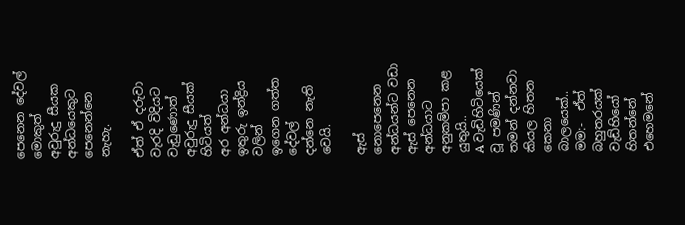පෙනෙන දේවල් මොකුත්
අවුරුදු සීයක
අන්ධයෙකුට පෙනෙන්නෙ නැහැ.

ඒත් ඒ දරුවා
වැරදි විදියට වැඩුණොත්
අවුරුදු සීයක් හිටියත්
අර අන්ධයා ඉතුරු ඉන්ද්‍රිය වලින්
ඉගෙන ගත්ත දේවල්
දන්නෙ නැති වෙයි.

ඇස් නොපෙනෙන අන්ධයන්ට වඩා
ඇස් පෙනෙන අන්ධයාට
අනුකම්පා කළ යුතුයි..
A වැඩිහිටියෙක් වූ පමණින්
තමන් දන්නවා කියල හිතන කෙනා
බාලයෙක්..
මම:-  ඒත් බහුතරයක් වැඩ්හියෝ හිතන්නේ එහෙමනේ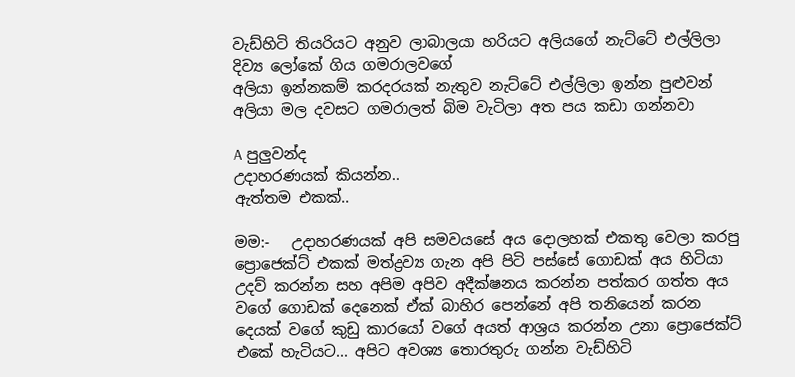වැඩ්හිටි තියරියට අනුව ලාබාලයා හරියට අලියගේ නැට්ටේ එල්ලිලා දිව්‍ය ලෝකේ ගිය ගමරාලවගේ
අලියා ඉන්නකම් කරදරයක් නැතුව නැට්ටේ එල්ලිලා ඉන්න පුළුවන්
අලියා මල දවසට ගමරාලත් බිම වැටිලා අත පය කඩා ගන්නවා

A පුලුවන්ද
උදාහරණයක් කියන්න..
ඇත්තම එකක්..

මම:-   උදාහරණයක් අපි සමවයසේ අය දොලහක් එකතු වෙලා කරපු ප්‍රොජෙක්ට් එකක් මත්ද්‍රව්‍ය ගැන අපි පිටි පස්සේ ගොඩක් අය හිටියා උදව් කරන්න සහ අපිම අපිව අදීක්ෂනය කරන්න පත්කර ගත්ත අය වගේ ගොඩක් දෙනෙක් ඒක් බාහිර පෙන්නේ අපි තනියෙන් කරන දෙයක් වගේ කුඩු කාරයෝ වගේ අයත් ආශ්‍රය කරන්න උනා ප්‍රොජෙක්ට් එකේ හැටියට... අපිට අවශ්‍ය තොරතුරු ගන්න වැඩ්හිටි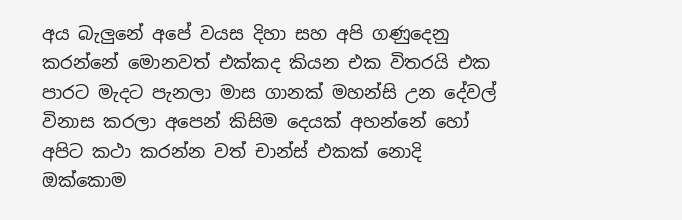අය බැලුනේ අපේ වයස දිහා සහ අපි ගණුදෙනු කරන්නේ මොනවත් එක්කද කියන එක විතරයි එක පාරට මැදට පැනලා මාස ගානක් මහන්සි උන දේවල් විනාස කරලා අපෙන් කිසිම දෙයක් අහන්නේ හෝ අපිට කථා කරන්න වත් චාන්ස් එකක් නොදි ඔක්කොම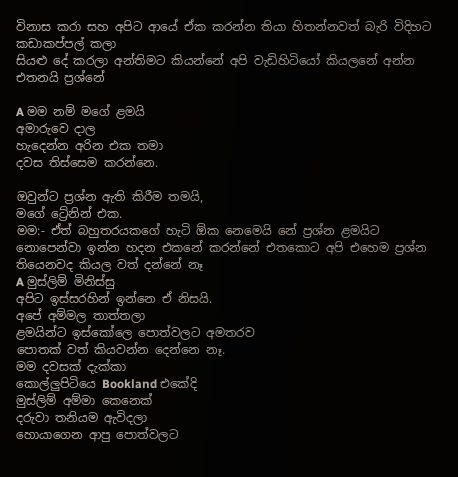විනාස කරා සහ අපිට ආයේ ඒක කරන්න තියා හිතන්නවත් බැරි විදිහට කඩාකප්පල් කලා
සියළු දේ කරලා අන්තිමට කියන්නේ අපි වැඩිහිටියෝ කියලනේ අන්න එතනයි ප්‍රශ්නේ

A මම නම් මගේ ළමයි
අමාරුවෙ දාල
හැදෙන්න අරින එක තමා
දවස තිස්සෙම කරන්නෙ.

ඔවුන්ට ප්‍රශ්න ඇති කිරීම තමයි,
මගේ ට්‍රේනින් එක.
මම:- ඒත් බහුතරයකගේ හැටි ඕක නෙමෙයි නේ ප්‍රශ්න ළමයිට නොපෙන්වා ඉන්න හදන එකනේ කරන්නේ එතකොට අපි එහෙම ප්‍රශ්න තියෙනවද කියල වත් දන්නේ නෑ
A මුස්ලිම් මිනිස්සු
අපිට ඉස්සරහින් ඉන්නෙ ඒ නිසයි.
අපේ අම්මල තාත්තලා
ළමයින්ට ඉස්කෝලෙ පොත්වලට අමතරව
පොතක් වත් කියවන්න දෙන්නෙ නෑ.
මම දවසක් දැක්කා
කොල්ලුපිටියෙ Bookland එකේදි
මුස්ලිම් අම්මා කෙනෙක්
දරුවා තනියම ඇවිදලා
හොයාගෙන ආපු පොත්වලට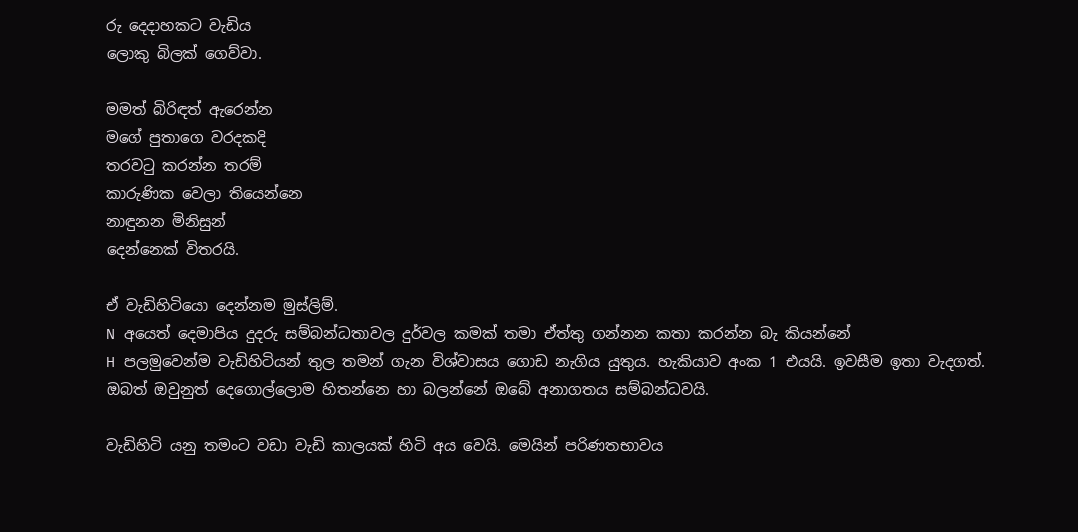රු දෙදාහකට වැඩිය
ලොකු බිලක් ගෙව්වා.

මමත් බිරිඳත් ඇරෙන්න
මගේ පුතාගෙ වරදකදි
තරවටු කරන්න තරම්
කාරුණික වෙලා තියෙන්නෙ
නාඳුනන මිනිසුන්
දෙන්නෙක් විතරයි.

ඒ වැඩිහිටියො දෙන්නම මුස්ලිම්.
N අයෙත් දෙමාපිය දුදරු සම්බන්ධතාවල දුර්වල කමක් තමා ඒත්තු ගන්නන කතා කරන්න බැ කියන්නේ
H පලමුවෙන්ම වැඩිහිටියන් තුල තමන් ගැන විශ්වාසය ගොඩ නැගිය යුතුය. හැකියාව අංක 1 එයයි. ඉවසීම ඉතා වැදගත්. ඔබත් ඔවුනුත් දෙගොල්ලොම හිතන්නෙ හා බලන්නේ ඔබේ අනාගතය සම්බන්ධවයි.

වැඩිහිටි යනු තමංට වඩා වැඩි කාලයක් හිටි අය වෙයි. මෙයින් පරිණතභාවය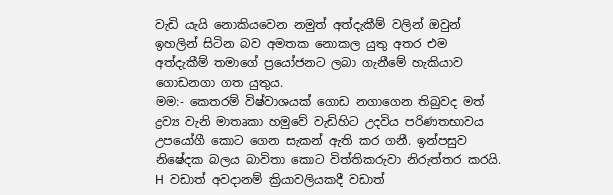වැඩි යැයි නොකියවෙන නමුත් අත්දැකීම් වලින් ඔවුන් ඉහලින් සිටින බව අමතක නොකල යුතු අතර එම අත්දැකීම් තමාගේ ප්‍රයෝජනට ලබා ගැනීමේ හැකියාව ගොඩනගා ගත යුතුය.
මම:- කෙතරම් විෂ්වාශයක් ගොඩ නගාගෙන තිබුවද මත් ද්‍රව්‍ය වැනි මාතෘකා හමුවේ වැඩිහිට උදවිය පරිණතභාවය උපයෝගී කොට ගෙන සැකන් ඇති කර ගනී. ඉන්පසුව නිෂේදක බලය බාවිතා කොට විත්තිකරුවා නිරුත්තර කරයි.
H  වඩාත් අවදානම් ක්‍රියාවලියකදී වඩාත්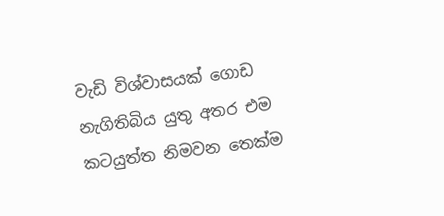වැඩි විශ්වාසයක් ගොඩ නැගිතිබිය යුතු අතර එම කටයුත්ත නිමවන තෙක්ම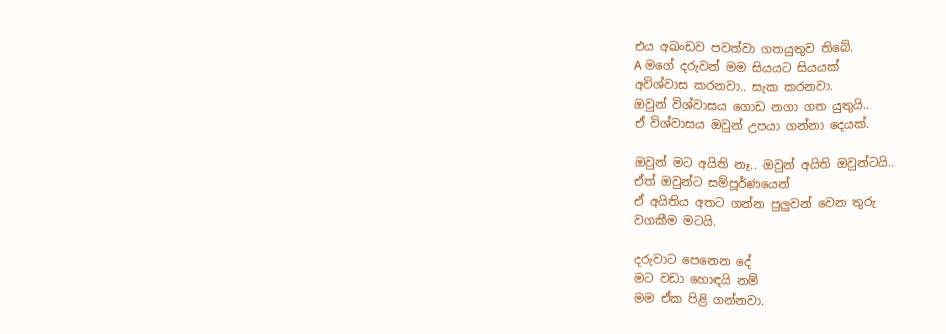එය අඛංඩව පවත්වා ගතයුතුව තිබේ.
A මගේ දරුවන් මම සියයට සියයක්
අවිශ්වාස කරනවා.. සැක කරනවා.
ඔවුන් විශ්වාසය ගොඩ නගා ගත යුතුයි..
ඒ විශ්වාසය ඔවුන් උපයා ගන්නා දෙයක්.

ඔවුන් මට අයිති නෑ.. ඔවුන් අයිති ඔවුන්ටයි..
ඒත් ඔවුන්ට සම්පූර්ණයෙන්
ඒ අයිතිය අතට ගන්න පුලුවන් වෙන තුරු
වගකීම මටයි.

දරුවාට පෙනෙන දේ
මට වඩා හොඳයි නම්
මම ඒක පිළි ගන්නවා.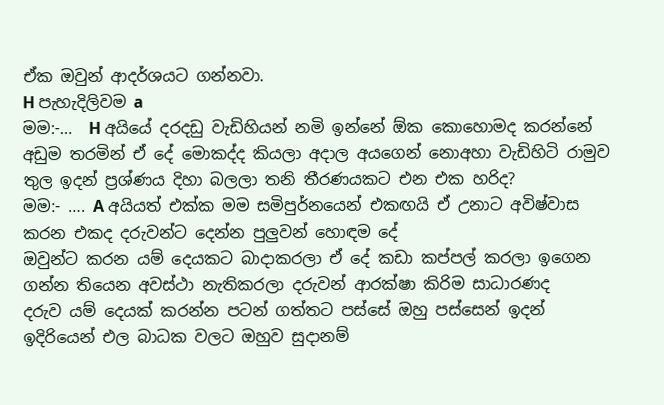ඒක ඔවුන් ආදර්ශයට ගන්නවා.
H පැහැදිලිවම a
මම:-…  H අයියේ දරදඩු වැඩිහියන් නමි ඉන්නේ ඕක කොහොමද කරන්නේ අඩුම තරමින් ඒ දේ මොකද්ද කියලා අදාල අයගෙන් නොඅහා වැඩිහිටි රාමුව තුල ඉදන් ප්‍රශ්ණය දිහා බලලා තනි තීරණයකට එන එක හරිද?
මම:- …. A අයියත් එක්ක මම සමිපුර්නයෙන් එකඟයි ඒ උනාට අවිෂ්වාස කරන එකද දරුවන්ට දෙන්න පුලුවන් හොඳම දේ
ඔවුන්ට කරන යම් දෙයකට බාදාකරලා ඒ දේ කඩා කප්පල් කරලා ඉගෙන ගන්න තියෙන අවස්ථා නැතිකරලා දරුවන් ආරක්ෂා කිරිම සාධාරණද
දරුව යම් දෙයක් කරන්න පටන් ගත්තට පස්සේ ඔහු පස්සෙන් ඉදන් ඉදිරියෙන් එල බාධක වලට ඔහුව සුදානම්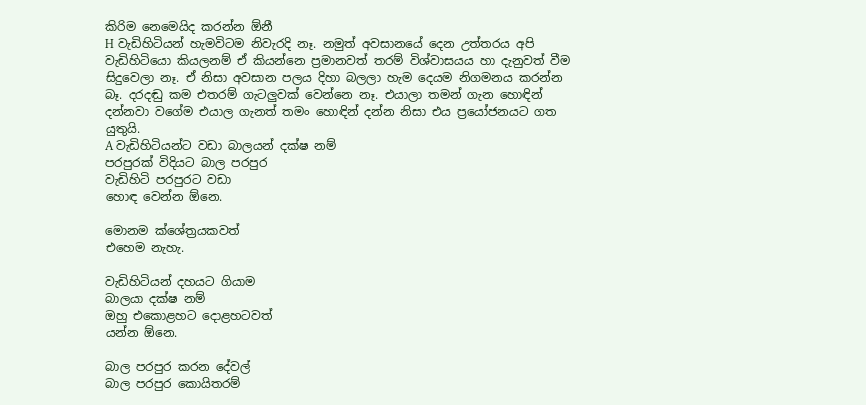කිරිම නෙමෙයිද කරන්න ඕනී
H වැඩිහිටියන් හැමවිටම නිවැරදි නෑ. නමුත් අවසානයේ දෙන උත්තරය අපි වැඩිහිටියො කියලනම් ඒ කියන්නෙ ප්‍රමානවත් තරම් විශ්වාසයය හා දැනුවත් වීම සිදුවෙලා නෑ. ඒ නිසා අවසාන පලය දිහා බලලා හැම දෙයම නිගමනය කරන්න බෑ. දරදඬු කම එතරම් ගැටලුවක් වෙන්නෙ නෑ. එයාලා තමන් ගැන හොඳින් දන්නවා වගේම එයාල ගැනත් තමං හොඳින් දන්න නිසා එය ප්‍රයෝජනයට ගත යුතුයි.
A වැඩිහිටියන්ට වඩා බාලයන් දක්ෂ නම්
පරපුරක් විදියට බාල පරපුර
වැඩිහිටි පරපුරට වඩා
හොඳ වෙන්න ඕනෙ.

මොනම ක්ශේත්‍රයකවත්
එහෙම නැහැ.

වැඩිහිටියන් දහයට ගියාම
බාලයා දක්ෂ නම්
ඔහු එකොළහට දොළහටවත්
යන්න ඕනෙ.

බාල පරපුර කරන දේවල්
බාල පරපුර කොයිතරම්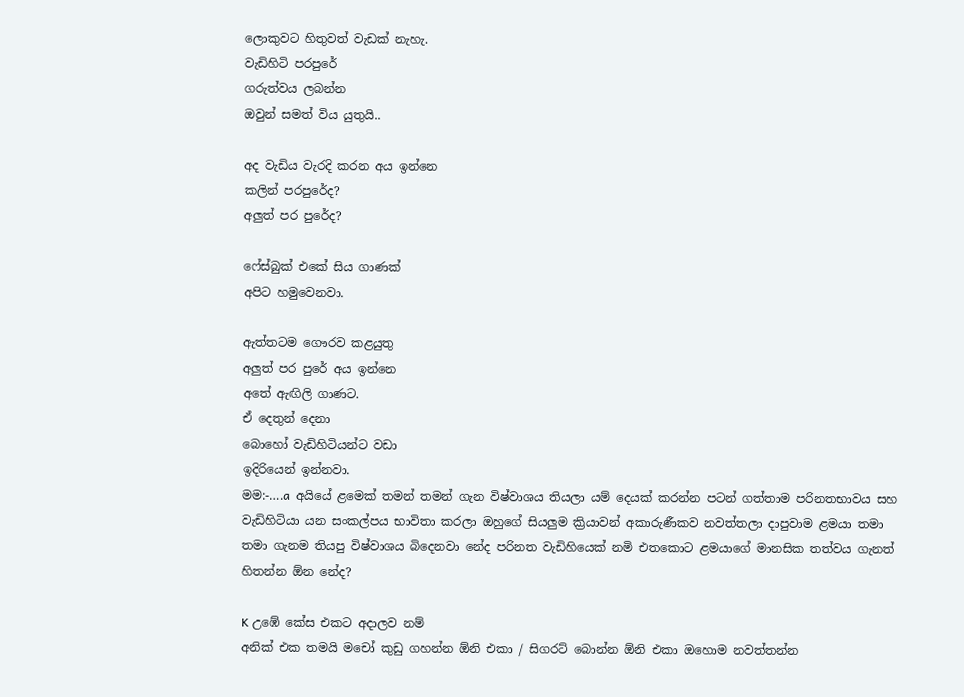ලොකුවට හිතුවත් වැඩක් නැහැ.
වැඩිහිටි පරපුරේ
ගරුත්වය ලබන්න
ඔවුන් සමත් විය යුතුයි..

අද වැඩිය වැරදි කරන අය ඉන්නෙ
කලින් පරපුරේද?
අලුත් පර පුරේද?

ෆේස්බුක් එකේ සිය ගාණක්
අපිට හමුවෙනවා.

ඇත්තටම ගෞරව කළයුතු
අලුත් පර පුරේ අය ඉන්නෙ
අතේ ඇඟිලි ගාණට.
ඒ දෙතුන් දෙනා
බොහෝ වැඩිහිටියන්ට වඩා
ඉදිරියෙන් ඉන්නවා.
මම:-….a  අයියේ ළමෙක් තමන් තමන් ගැන විෂ්වාශය තියලා යම් දෙයක් කරන්න පටන් ගත්තාම පරිනතභාවය සහ වැඩිහිටියා යන සංකල්පය භාවිතා කරලා ඔහුගේ සියලුම ක්‍රියාවන් අකාරුණීකව නවත්තලා දාපුවාම ළමයා තමා තමා ගැනම තියපු විෂ්වාශය බිදෙනවා නේද පරිනත වැඩිහියෙක් නමි එතකොට ළමයාගේ මානසික තත්වය ගැනත් හිතන්න ඕන නේද?

K උඹේ කේස එකට අදාලව නම්
අනික් එක තමයි මචෝ කුඩු ගහන්න ඕනි එකා / සිගරට් බොන්න ඕනි එකා ඔහොම නවත්තන්න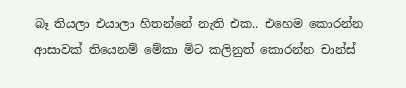බෑ තියලා එයාලා හිතන්නේ නැති එක.. එහෙම කොරන්න ආසාවක් තියෙනම් මේකා මිට කලිනුත් කොරන්න චාන්ස්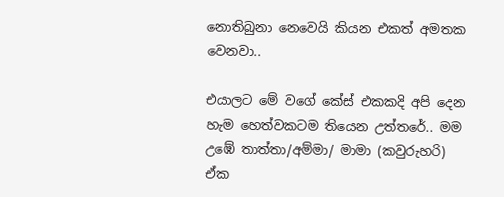නොතිබුනා නෙවෙයි කියන එකත් අමතක වෙනවා..

එයාලට මේ වගේ කේස් එකකදි අපි දෙන හැම හෙත්වකටම තියෙන උත්තරේ.. මම උඹේ තාත්තා/අම්මා/ මාමා (කවුරුහරි) ඒක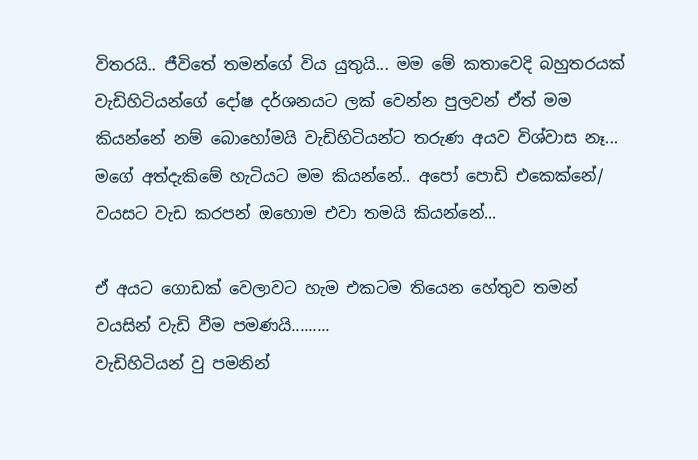විතරයි.. ජීවිතේ තමන්ගේ විය යුතුයි... මම මේ කතාවෙදි බහුතරයක් වැඩිහිටියන්ගේ දෝෂ දර්ශනයට ලක් වෙන්න පුලවන් ඒත් මම කියන්නේ නම් බොහෝමයි වැඩිහිටියන්ට තරුණ අයව විශ්වාස නෑ... මගේ අත්දැකිමේ හැටියට මම කියන්නේ.. අපෝ පොඩි එකෙක්නේ/ වයසට වැඩ කරපන් ඔහොම එවා තමයි කියන්නේ...

ඒ අයට ගොඩක් වෙලාවට හැම එකටම තියෙන හේතුව තමන් වයසින් වැඩි වීම පමණයි.........
වැඩිහිටියන් වු පමනින්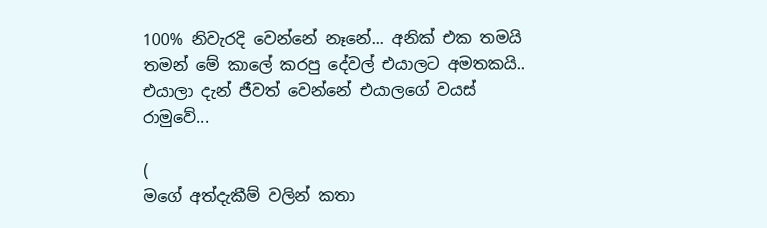100% නිවැරදි වෙන්නේ නෑනේ... අනික් එක තමයි තමන් මේ කාලේ කරපු දේවල් එයාලට අමතකයි.. එයාලා දැන් ජීවත් වෙන්නේ එයාලගේ වයස් රාමුවේ...

(
මගේ අත්දැකීම් වලින් කතා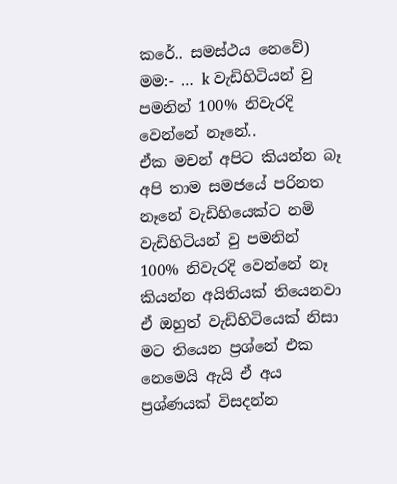කරේ.. සමස්ථය නෙවේ)
මම:- … k වැඩිහිටියන් වු පමනින් 100% නිවැරදි වෙන්නේ නෑනේ..
ඒක මචන් අපිට කියන්න බෑ අපි තාම සමජයේ පරිනත නෑනේ වැඩිහියෙක්ට නමි වැඩිහිටියන් වු පමනින් 100% නිවැරදි වෙන්නේ නෑ කියන්න අයිතියක් තියෙනවා ඒ ඔහුත් වැඩිහිටියෙක් නිසා
මට තියෙන ප්‍රශ්නේ එක නෙමෙයි ඇයි ඒ අය ප්‍රශ්ණයක් විසදන්න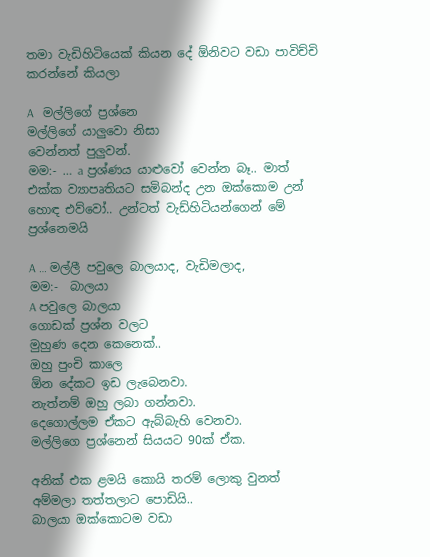තමා වැඩිහිටියෙක් කියන දේ ඕනිවට වඩා පාවිච්චි කරන්නේ කියලා

A   මල්ලිගේ ප්‍රශ්නෙ
මල්ලිගේ යාලුවො නිසා
වෙන්නත් පුලුවන්.
මම:- … a ප්‍රශ්ණය යාළුවෝ වෙන්න බෑ.. මාත් එක්ක ව්‍යාපෘතියට සමිබන්ද උන ඔක්කොම උන් හොඳ එව්වෝ.. උන්ටත් වැඩ්හිටියන්ගෙන් මේ ප්‍රශ්නෙමයි

A … මල්ලී පවුලෙ බාලයාද, වැඩිමලාද,
මම:-  බාලයා
A පවුලෙ බාලයා
ගොඩක් ප්‍රශ්න වලට
මුහුණ දෙන කෙනෙක්..
ඔහු පුංචි කාලෙ
ඕන දේකට ඉඩ ලැබෙනවා.
නැත්නම් ඔහු ලබා ගන්නවා.
දෙගොල්ලම ඒකට ඇබ්බැහි වෙනවා.
මල්ලිගෙ ප්‍රශ්නෙන් සියයට 90ක් ඒක.

අනික් එක ළමයි කොයි තරම් ලොකු වුනත්
අම්මලා තත්තලාට පොඩියි..
බාලයා ඔක්කොටම වඩා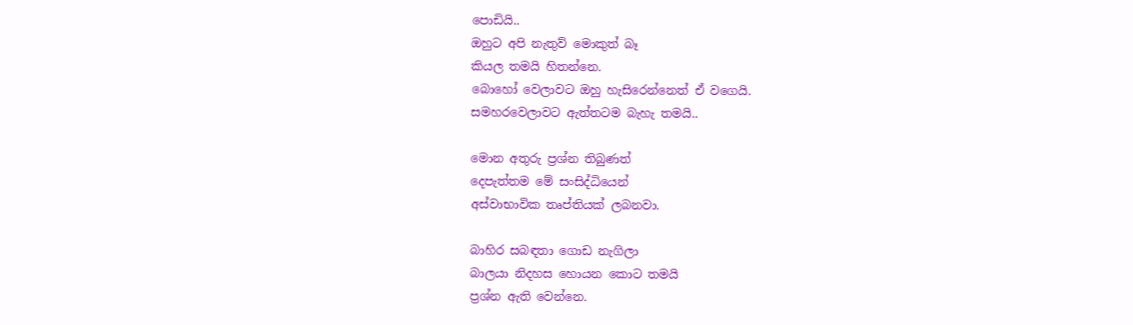පොඩියි..
ඔහුට අපි නැතුව් මොකුත් බෑ
කියල තමයි හිතන්නෙ.
බොහෝ වෙලාවට ඔහු හැසිරෙන්නෙත් ඒ වගෙයි.
සමහරවෙලාවට ඇත්තටම බැහැ තමයි..

මොන අතුරු ප්‍රශ්න තිබුණත්
දෙපැත්තම මේ සංසිද්ධියෙන්
අස්වාභාවික තෘප්තියක් ලබනවා.

බාහිර සබඳතා ගොඩ නැගිලා
බාලයා නිදහස හොයන කොට තමයි
ප්‍රශ්න ඇති වෙන්නෙ.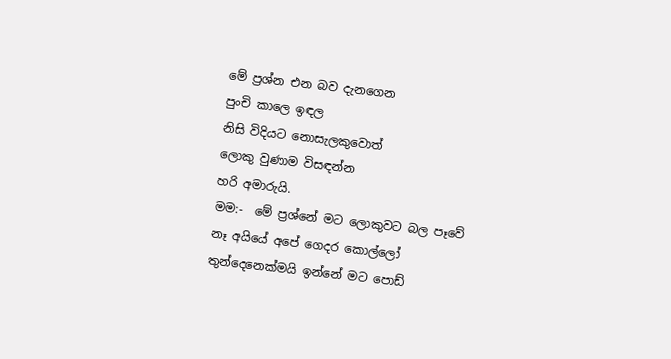මේ ප්‍රශ්න එන බව දැනගෙන
පුංචි කාලෙ ඉඳල
නිසි විදියට නොසැලකුවොත්
ලොකු වුණාම විසඳන්න
හරි අමාරුයි.
මම:-  මේ ප්‍රශ්නේ මට ලොකුවට බල පෑවේ නෑ අයියේ අපේ ගෙදර කොල්ලෝ තුන්දෙනෙක්මයි ඉන්නේ මට පොඩ්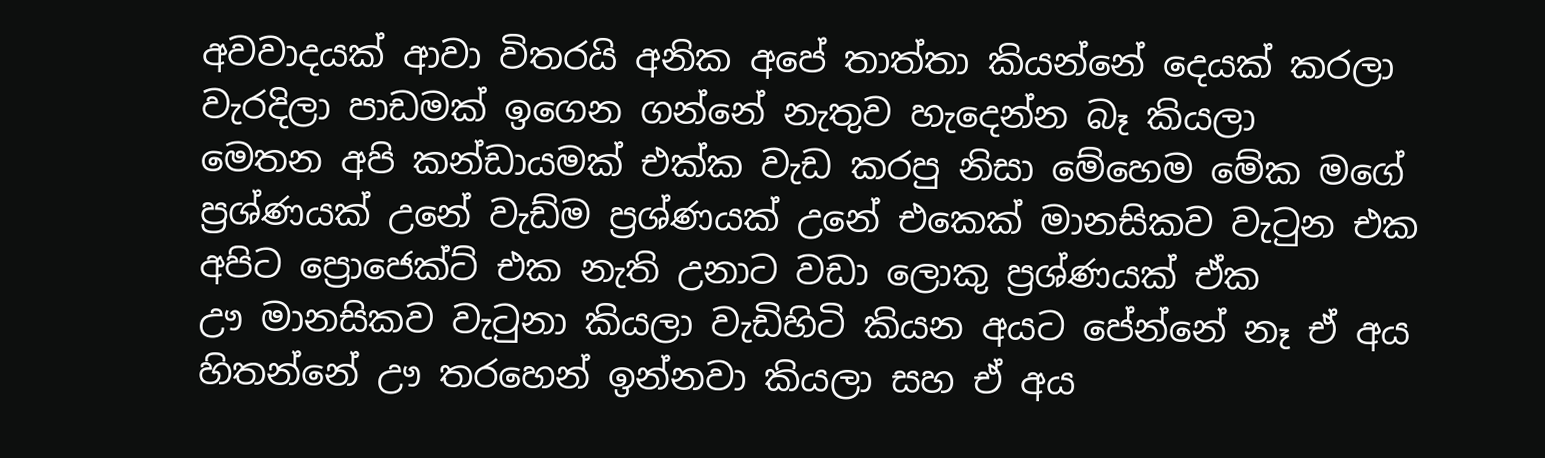අවවාදයක් ආවා විතරයි අනික අපේ තාත්තා කියන්නේ දෙයක් කරලා වැරදිලා පාඩමක් ඉගෙන ගන්නේ නැතුව හැදෙන්න බෑ කියලා
මෙතන අපි කන්ඩායමක් එක්ක වැඩ කරපු නිසා මේහෙම මේක මගේ ප්‍රශ්ණයක් උනේ වැඩ්ම ප්‍රශ්ණයක් උනේ එකෙක් මානසිකව වැටුන එක අපිට ප්‍රොජෙක්ට් එක නැති උනාට වඩා ලොකු ප්‍රශ්ණයක් ඒක
ඌ මානසිකව වැටුනා කියලා වැඩිහිටි කියන අයට පේන්නේ නෑ ඒ අය හිතන්නේ ඌ තරහෙන් ඉන්නවා කියලා සහ ඒ අය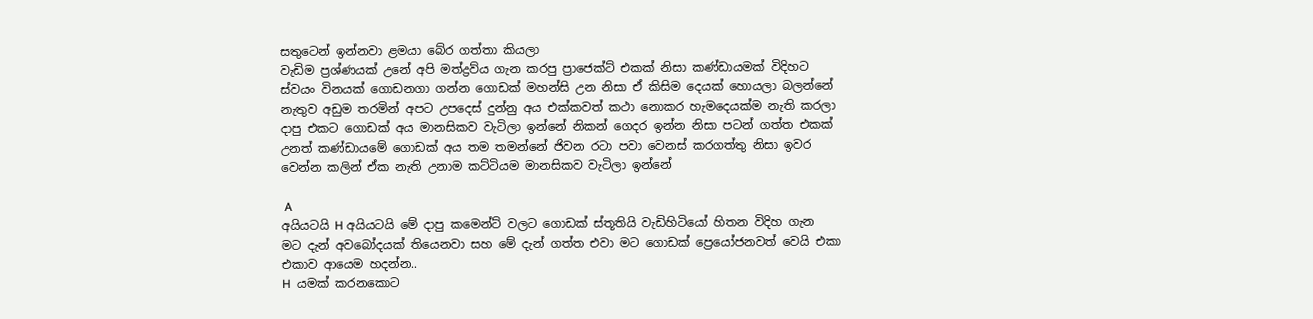සතුටෙන් ඉන්නවා ළමයා බේර ගත්තා කියලා
වැඩිම ප්‍රශ්ණයක් උනේ අපි මත්ද්‍රව්ය ගැන කරපු ප්‍රාජෙක්ට් එකක් නිසා කණ්ඩායමක් විදිහට ස්වයං විනයක් ගොඩනගා ගන්න ගොඩක් මහන්සි උන නිසා ඒ කිසිම දෙයක් හොයලා බලන්නේ නැතුව අඩුම තරමින් අපට උපදෙස් දුන්නු අය එක්කවත් කථා නොකර හැමදෙයක්ම නැති කරලා දාපු එකට ගොඩක් අය මානසිකව වැටිලා ඉන්නේ නිකන් ගෙදර ඉන්න නිසා පටන් ගත්ත එකක් උනත් කණ්ඩායමේ ගොඩක් අය තම තමන්නේ ජිවන රටා පවා වෙනස් කරගත්තු නිසා ඉවර වෙන්න කලින් ඒක නැති උනාම කට්ටියම මානසිකව වැටිලා ඉන්නේ

 A
අයියටයි H අයියටයි මේ දාපු කමෙන්ට් වලට ගොඩක් ස්තූතියි වැඩිහිටියෝ හිතන විදිහ ගැන මට දැන් අවබෝදයක් තියෙනවා සහ මේ දැන් ගත්ත එවා මට ගොඩක් ප්‍රෙයෝජනවත් වෙයි එකා එකාව ආයෙම හදන්න..
H  යමක් කරනකොට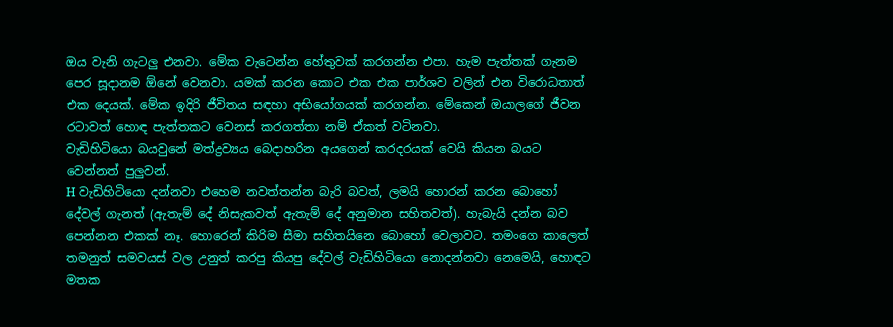ඔය වැනි ගැටලු එනවා. මේක වැටෙන්න හේතුවක් කරගන්න එපා. හැම පැත්තක් ගැනම පෙර සූදානම ඕනේ වෙනවා. යමක් කරන කොට එක එක පාර්ශව වලින් එන විරොධතාත් එක දෙයක්. මේක ඉදිරි ජීවිතය සඳහා අභියෝගයක් කරගන්න. මේකෙන් ඔයාලගේ ජීවන රටාවත් හොඳ පැත්තකට වෙනස් කරගත්තා නම් ඒකත් වටිනවා.
වැඩිහිටියො බයවුනේ මත්ද්‍රව්‍යය බෙදාහරින අයගෙන් කරදරයක් වෙයි කියන බයට වෙන්නත් පුලුවන්.
H වැඩිහිටියො දන්නවා එහෙම නවත්තන්න බැරි බවත්, ලමයි හොරන් කරන බොහෝ දේවල් ගැනත් (ඇතැම් දේ නිසැකවත් ඇතැම් දේ අනුමාන සහිතවත්). හැබැයි දන්න බව පෙන්නන එකක් නෑ. හොරෙන් කිරිම සීමා සහිතයිනෙ බොහෝ වෙලාවට. තමංගෙ කාලෙත් තමනුත් සමවයස් වල උනුත් කරපු කියපු දේවල් වැඩිහිටියො නොදන්නවා නෙමෙයි, හොඳට මතක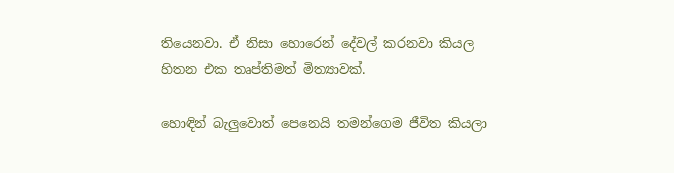තියෙනවා. ඒ නිසා හොරෙන් දේවල් කරනවා කියල හිතන එක තෘප්තිමත් මිත්‍යාවක්.

හොඳින් බැලුවොත් පෙනෙයි තමන්ගෙම ජීවිත කියලා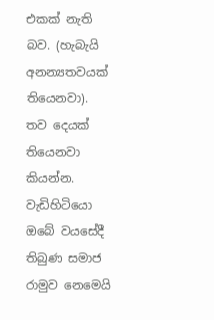එකක් නැති බව. (හැබැයි අනන්‍යතවයක් තියෙනවා). තව දෙයක් තියෙනවා කියන්න. වැඩිහිටියො ඔබේ වයසේදී තිබුණ සමාජ රාමුව නෙමෙයි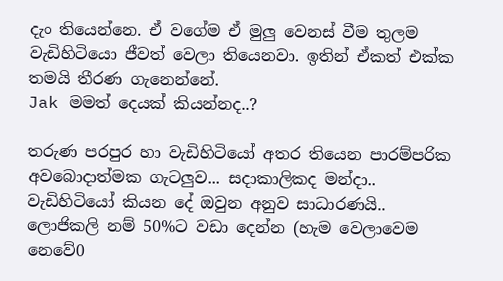දැං තියෙන්නෙ. ඒ වගේම ඒ මුලු වෙනස් වීම තුලම වැඩිහිටියො ජීවත් වෙලා තියෙනවා. ඉතින් ඒකත් එක්ක තමයි තීරණ ගැනෙන්නේ.
Jak මමත් දෙයක් කියන්නද..?

තරුණ පරපුර හා වැඩිහිටියෝ අතර තියෙන පාරම්පරික අවබොදාත්මක ගැටලුව... සදාකාලිකද මන්දා.. වැඩිහිටියෝ කියන දේ ඔවුන අනුව සාධාරණයි.. ලොජිකලි නම් 50%ට වඩා දෙන්න (හැම වෙලාවෙම නෙවේ0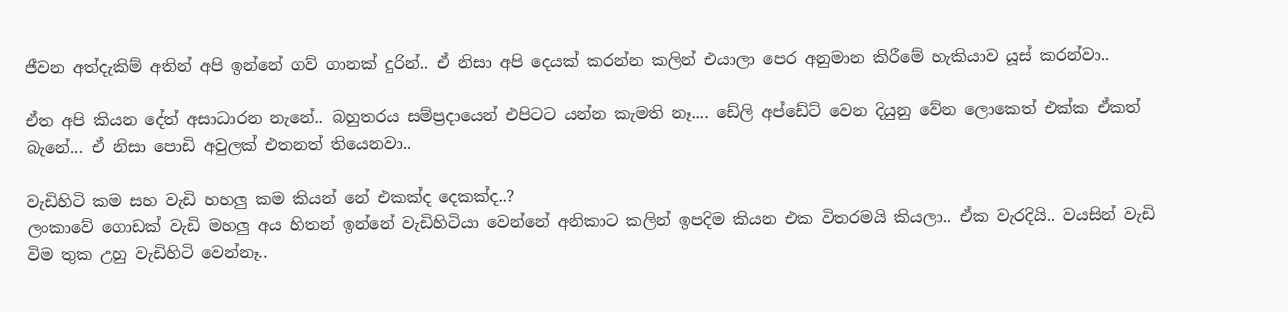ජීවන අත්දැකිම් අතින් අපි ඉන්නේ ගව් ගානක් දුරින්.. ඒ නිසා අපි දෙයක් කරන්න කලින් එයාලා පෙර අනුමාන කිරීමේ හැකියාව යූස් කරන්වා..

ඒත අපි කියන දේත් අසාධාරන නැනේ.. බහුතරය සම්ප්‍රදායෙන් එපිටට යන්න කැමති නෑ.... ඩේලි අප්ඩේට් වෙන දියුනු වේන ලොකෙත් එක්ක ඒකත් බැනේ... ඒ නිසා පොඩි අවුලක් එතනත් තියෙනවා..

වැඩිහිටි කම සහ වැඩි හහලු කම කියන් නේ එකක්ද දෙකක්ද..?
ලංකාවේ ගොඩක් වැඩි මහලු අය හිතන් ඉන්නේ වැඩිහිටියා වෙන්නේ අනිකාට කලින් ඉපදිම කියන එක විතරමයි කියලා.. ඒක වැරදියි.. වයසින් වැඩි විම තුක උහු වැඩිහිටි වෙන්නෑ..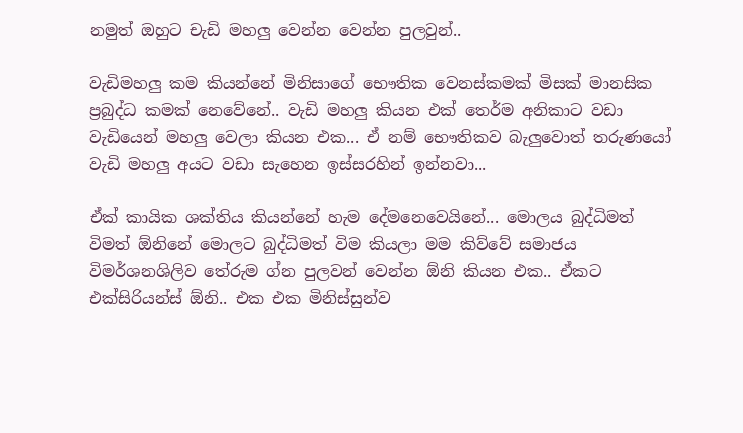නමුත් ඔහුට චැඩි මහලු වෙන්න වෙන්න පුලවුන්..

වැඩිමහලු කම කියන්නේ මිනිසාගේ භෞතික වෙනස්කමක් මිසක් මානසික ප්‍රබුද්ධ කමක් නෙවේනේ.. වැඩි මහලු කියන එක් තෙර්ම අනිකාට වඩා වැඩියෙන් මහලු වෙලා කියන එක... ඒ නම් භෞතිකව බැලුවොත් තරුණයෝ වැඩි මහලු අයට වඩා සැහෙන ඉස්සරහින් ඉන්නවා...

ඒක් කායික ශක්තිය කියන්නේ හැම දේමනෙවෙයිනේ... මොලය බුද්ධිමත් විමත් ඕනිනේ මොලට බුද්ධිමත් විම කියලා මම කිව්වේ සමාජය විමර්ශනශිලිව තේරුම ග්න පුලවන් වෙන්න ඕනි කියන එක.. ඒකට එක්සිරියන්ස් ඕනි.. එක එක මිනිස්සුන්ව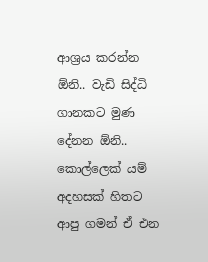ආශ්‍රය කරන්න ඕනි.. වැඩි සිද්ධි ගානකට මුණ දේනන ඕනි.. කොල්ලෙක් යම් අදහසක් හිතට ආපු ගමන් ඒ එන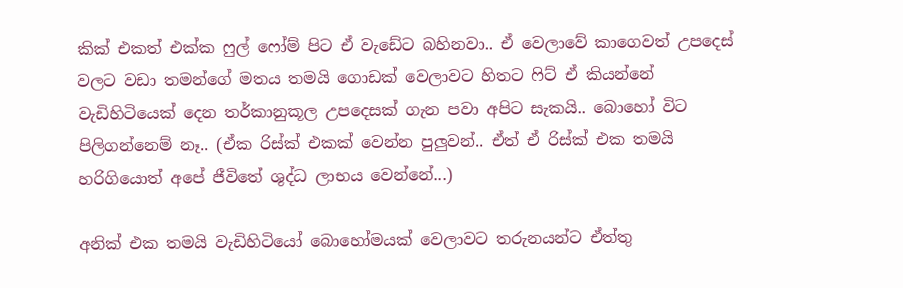කික් එකත් එක්ක ෆුල් ෆෝම් පිට ඒ වැඩේට බහිනවා.. ඒ වෙලාවේ කාගෙවත් උපදෙස් වලට වඩා තමන්ගේ මතය තමයි ගොඩක් වෙලාවට හිතට ෆිට් ඒ කියන්නේ වැඩිහිටියෙක් දෙන තර්කානුකූල උපදෙසක් ගැන පවා අපිට සැකයි.. බොහෝ විට පිලිගන්නෙම් නෑ.. (ඒක රිස්ක් එකක් වෙන්න පුලුවන්.. ඒත් ඒ රිස්ක් එක තමයි හරිගියොත් අපේ ජීවිතේ ශුද්ධ ලාභය වෙන්නේ...)

අනික් එක තමයි වැඩිහිටියෝ බොහෝමයක් වෙලාවට තරුනයන්ට ඒත්තු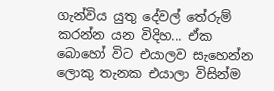ගැන්විය යුතු දේවල් තේරුම් කරන්න යන විදිහ... ඒක බොහෝ විට එයාලව සැහෙන්න ලොකු තැනක එයාලා විසින්ම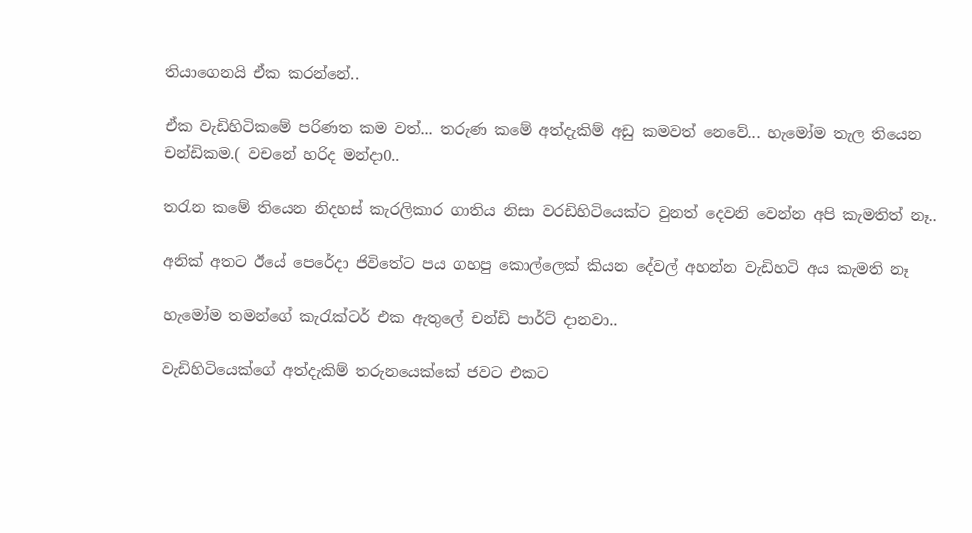තියාගෙනයි ඒක කරන්නේ..

ඒක වැඩිහිටිකමේ පරිණත කම වත්... තරුණ කමේ අත්දැකිම් අඩු කමවත් නෙවේ... හැමෝම තැල තියෙන චන්ඩිකම.( වචනේ හරිද මන්දා0..

තරැන කමේ තියෙන නිදහස් කැරලිකාර ගාතිය නිසා වරඩිහිටියෙක්ට වුනත් දෙවනි වෙන්න අපි කැමතිත් නෑ..

අනික් අතට ඊයේ පෙරේදා ජිවිතේට පය ගහපු කොල්ලෙක් කියන දේවල් අහන්න වැඩිහටි අය කැමති නෑ

හැමෝම තමන්ගේ කැරැක්ටර් එක ඇතුලේ චන්ඩි පාර්ට් දානවා..

වැඩිහිටියෙක්ගේ අත්දැකිම් තරුනයෙක්කේ ජවට එකට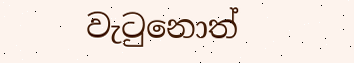වැටුනොත්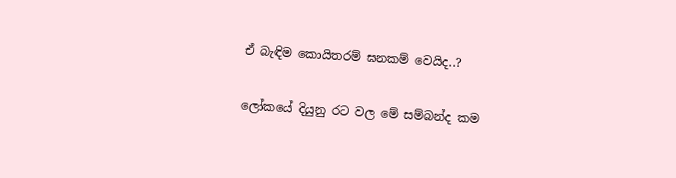ඒ බැඳිම කොයිතරම් ඝනකම් වෙයිද..?

ලෝකයේ දියුනු රට වල මේ සම්බන්ද කම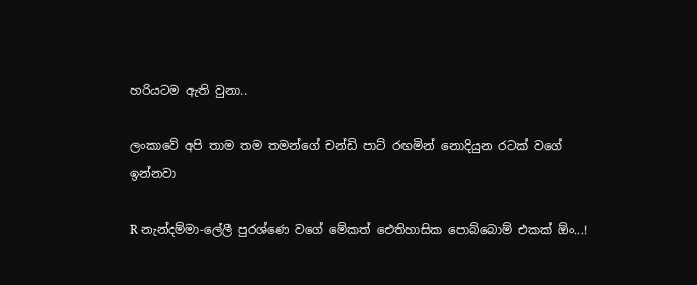හරියටම ඇති වුනා..

ලංකාවේ අපි තාම තම තමන්ගේ චන්ඩි පාට් රඟමින් නොදියුන රටක් වගේ ඉන්නවා

R නැන්දම්මා-ලේලී පුරශ්ණෙ වගේ මේකත් ඓතිහාසික පොබ්බොම් එකක් ඕං...!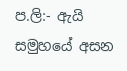ප.ලි:- ඇයි සමුහයේ අසන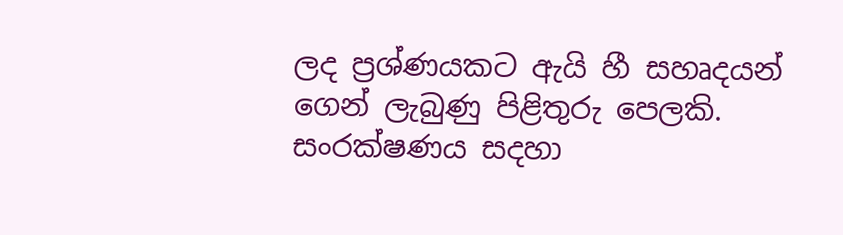ලද ප්‍රශ්ණයකට ඇයි හී සහෘදයන් ගෙන් ලැබුණු පිළිතුරු පෙලකි. සංරක්ෂණය සදහා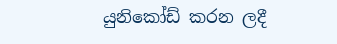යුනිකෝඩ් කරන ලදී